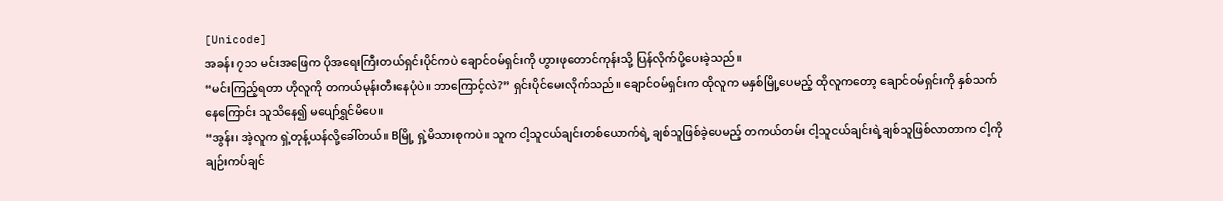[Unicode]
အခန်း ၇၁၁ မင်းအဖြေက ပိုအရေးကြီးတယ်ရှင်းပိုင်ကပဲ ချောင်ဝမ်ရှင်းကို ဟွားဖုတောင်ကုန်းသို့ ပြန်လိုက်ပို့ပေးခဲ့သည်။
“မင်းကြည့်ရတာ ဟိုလူကို တကယ်မုန်းတီးနေပုံပဲ။ ဘာကြောင့်လဲ?” ရှင်းပိုင်မေးလိုက်သည်။ ချောင်ဝမ်ရှင်းက ထိုလူက မနှစ်မြို့ပေမည့် ထိုလူကတော့ ချောင်ဝမ်ရှင်းကို နှစ်သက်နေကြောင်း သူသိနေ၍ မပျော်ရွှင်မိပေ။
“အွန်း၊ အဲ့လူက ရှဲ့တုန့်ယန်လို့ခေါ်တယ်။ Bမြို့ ရှဲ့မိသားစုကပဲ။ သူက ငါ့သူငယ်ချင်းတစ်ယောက်ရဲ့ ချစ်သူဖြစ်ခဲ့ပေမည့် တကယ်တမ်း ငါ့သူငယ်ချင်းရဲ့ချစ်သူဖြစ်လာတာက ငါ့ကိုချဉ်းကပ်ချင်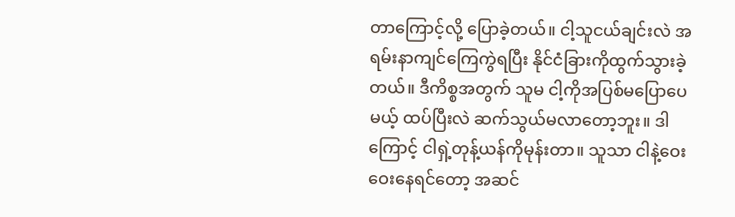တာကြောင့်လို့ ပြောခဲ့တယ်။ ငါ့သူငယ်ချင်းလဲ အရမ်းနာကျင်ကြေကွဲရပြီး နိုင်ငံခြားကိုထွက်သွားခဲ့တယ်။ ဒီကိစ္စအတွက် သူမ ငါ့ကိုအပြစ်မပြောပေမယ့် ထပ်ပြီးလဲ ဆက်သွယ်မလာတော့ဘူး။ ဒါကြောင့် ငါရှဲ့တုန့်ယန်ကိုမုန်းတာ။ သူသာ ငါနဲ့ဝေးဝေးနေရင်တော့ အဆင်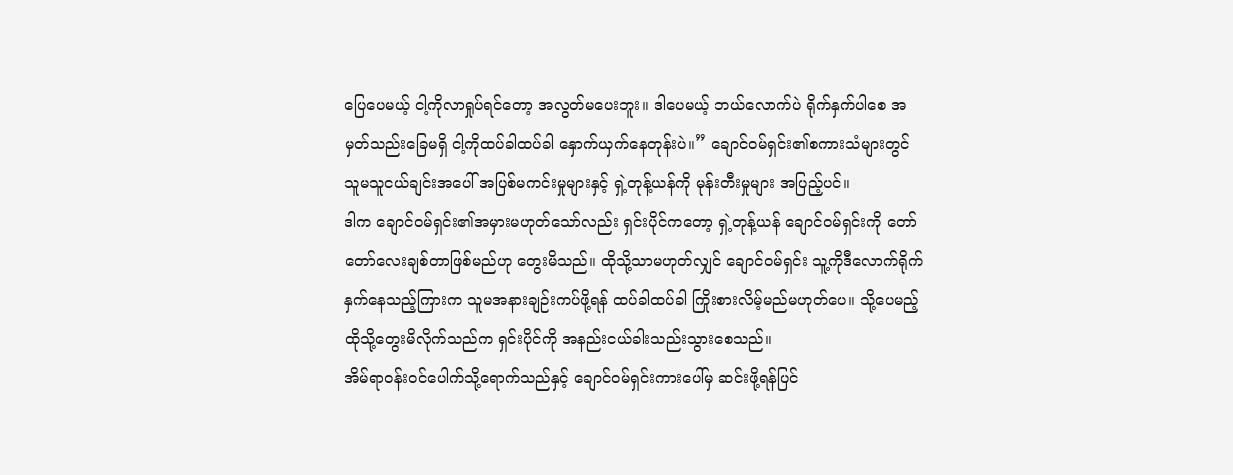ပြေပေမယ့် ငါ့ကိုလာရှုပ်ရင်တော့ အလွတ်မပေးဘူး။ ဒါပေမယ့် ဘယ်လောက်ပဲ ရိုက်နှက်ပါစေ အမှတ်သည်းခြေမရှိ ငါ့ကိုထပ်ခါထပ်ခါ နှောက်ယှက်နေတုန်းပဲ။” ချောင်ဝမ်ရှင်း၏စကားသံများတွင် သူမသူငယ်ချင်းအပေါ် အပြစ်မကင်းမှုများနှင့် ရှဲ့တုန့်ယန်ကို မုန်းတီးမှုများ အပြည့်ပင်။
ဒါက ချောင်ဝမ်ရှင်း၏အမှားမဟုတ်သော်လည်း ရှင်းပိုင်ကတော့ ရှဲ့တုန့်ယန် ချောင်ဝမ်ရှင်းကို တော်တော်လေးချစ်တာဖြစ်မည်ဟု တွေးမိသည်။ ထိုသို့သာမဟုတ်လျှင် ချောင်ဝမ်ရှင်း သူ့ကိုဒီလောက်ရိုက်နှက်နေသည့်ကြားက သူမအနားချဉ်းကပ်ဖို့ရန် ထပ်ခါထပ်ခါ ကြိုးစားလိမ့်မည်မဟုတ်ပေ။ သို့ပေမည့် ထိုသို့တွေးမိလိုက်သည်က ရှင်းပိုင်ကို အနည်းငယ်ခါးသည်းသွားစေသည်။
အိမ်ရာဝန်းဝင်ပေါက်သို့ရောက်သည်နှင့် ချောင်ဝမ်ရှင်းကားပေါ်မှ ဆင်းဖို့ရန်ပြင်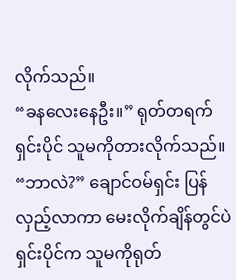လိုက်သည်။
“ခနလေးနေဦး။” ရုတ်တရက် ရှင်းပိုင် သူမကိုတားလိုက်သည်။
“ဘာလဲ?” ချောင်ဝမ်ရှင်း ပြန်လှည့်လာကာ မေးလိုက်ချိန်တွင်ပဲ ရှင်းပိုင်က သူမကိုရုတ်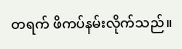တရက် ဖိကပ်နမ်းလိုက်သည်။